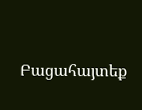Բացահայտեք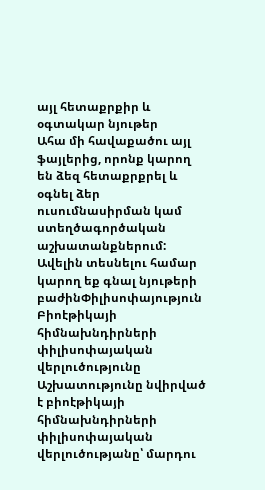այլ հետաքրքիր և օգտակար նյութեր
Ահա մի հավաքածու այլ ֆայլերից, որոնք կարող են ձեզ հետաքրքրել և օգնել ձեր ուսումնասիրման կամ ստեղծագործական աշխատանքներում: Ավելին տեսնելու համար կարող եք գնալ նյութերի բաժինՓիլիսոփայություն
Բիոէթիկայի հիմնախնդիրների փիլիսոփայական վերլուծությունը
Աշխատությունը նվիրված է բիոէթիկայի հիմնախնդիրների փիլիսոփայական վերլուծությանը՝ մարդու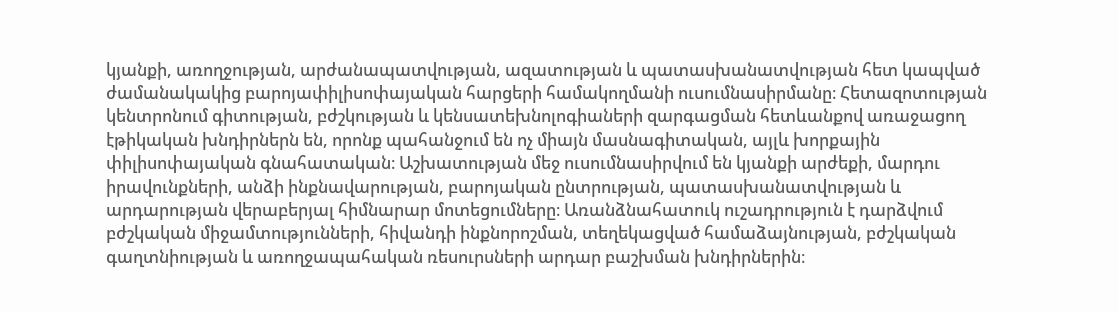կյանքի, առողջության, արժանապատվության, ազատության և պատասխանատվության հետ կապված ժամանակակից բարոյափիլիսոփայական հարցերի համակողմանի ուսումնասիրմանը։ Հետազոտության կենտրոնում գիտության, բժշկության և կենսատեխնոլոգիաների զարգացման հետևանքով առաջացող էթիկական խնդիրներն են, որոնք պահանջում են ոչ միայն մասնագիտական, այլև խորքային փիլիսոփայական գնահատական։ Աշխատության մեջ ուսումնասիրվում են կյանքի արժեքի, մարդու իրավունքների, անձի ինքնավարության, բարոյական ընտրության, պատասխանատվության և արդարության վերաբերյալ հիմնարար մոտեցումները։ Առանձնահատուկ ուշադրություն է դարձվում բժշկական միջամտությունների, հիվանդի ինքնորոշման, տեղեկացված համաձայնության, բժշկական գաղտնիության և առողջապահական ռեսուրսների արդար բաշխման խնդիրներին։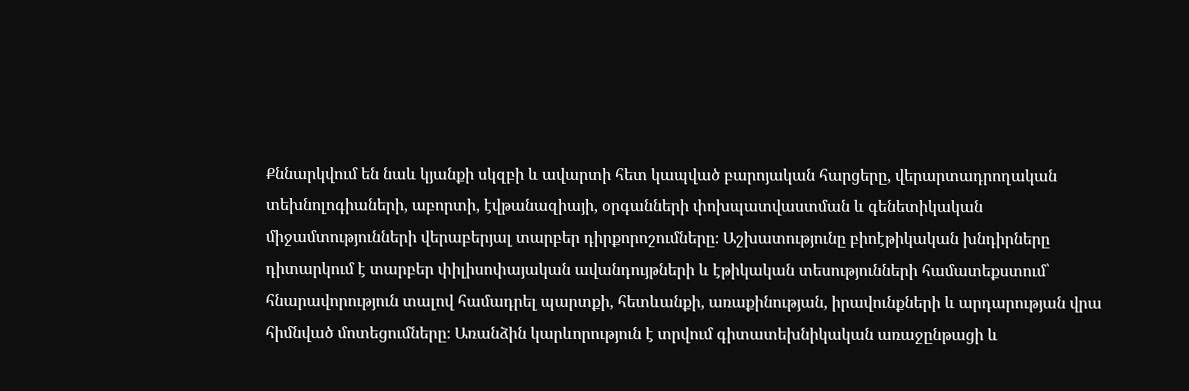Քննարկվում են նաև կյանքի սկզբի և ավարտի հետ կապված բարոյական հարցերը, վերարտադրողական տեխնոլոգիաների, աբորտի, էվթանազիայի, օրգանների փոխպատվաստման և գենետիկական միջամտությունների վերաբերյալ տարբեր դիրքորոշումները։ Աշխատությունը բիոէթիկական խնդիրները դիտարկում է տարբեր փիլիսոփայական ավանդույթների և էթիկական տեսությունների համատեքստում՝ հնարավորություն տալով համադրել պարտքի, հետևանքի, առաքինության, իրավունքների և արդարության վրա հիմնված մոտեցումները։ Առանձին կարևորություն է տրվում գիտատեխնիկական առաջընթացի և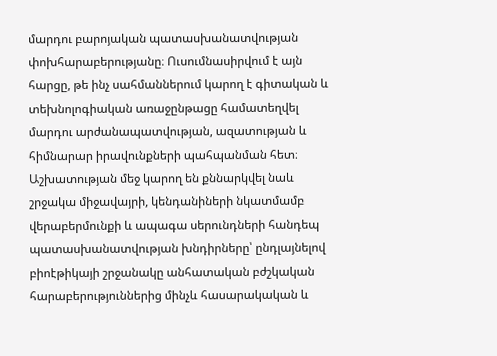մարդու բարոյական պատասխանատվության փոխհարաբերությանը։ Ուսումնասիրվում է այն հարցը, թե ինչ սահմաններում կարող է գիտական և տեխնոլոգիական առաջընթացը համատեղվել մարդու արժանապատվության, ազատության և հիմնարար իրավունքների պահպանման հետ։ Աշխատության մեջ կարող են քննարկվել նաև շրջակա միջավայրի, կենդանիների նկատմամբ վերաբերմունքի և ապագա սերունդների հանդեպ պատասխանատվության խնդիրները՝ ընդլայնելով բիոէթիկայի շրջանակը անհատական բժշկական հարաբերություններից մինչև հասարակական և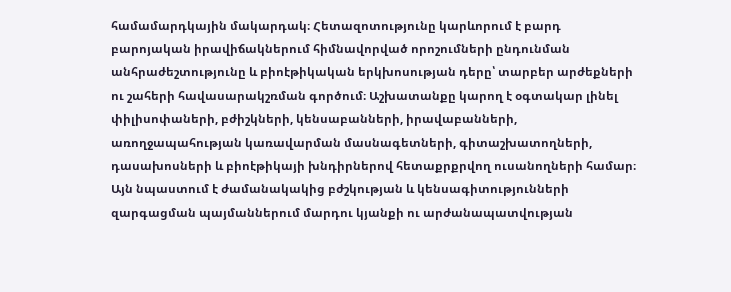համամարդկային մակարդակ։ Հետազոտությունը կարևորում է բարդ բարոյական իրավիճակներում հիմնավորված որոշումների ընդունման անհրաժեշտությունը և բիոէթիկական երկխոսության դերը՝ տարբեր արժեքների ու շահերի հավասարակշռման գործում։ Աշխատանքը կարող է օգտակար լինել փիլիսոփաների, բժիշկների, կենսաբանների, իրավաբանների, առողջապահության կառավարման մասնագետների, գիտաշխատողների, դասախոսների և բիոէթիկայի խնդիրներով հետաքրքրվող ուսանողների համար։ Այն նպաստում է ժամանակակից բժշկության և կենսագիտությունների զարգացման պայմաններում մարդու կյանքի ու արժանապատվության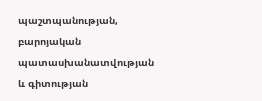պաշտպանության, բարոյական պատասխանատվության և գիտության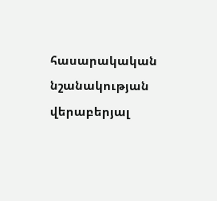հասարակական նշանակության վերաբերյալ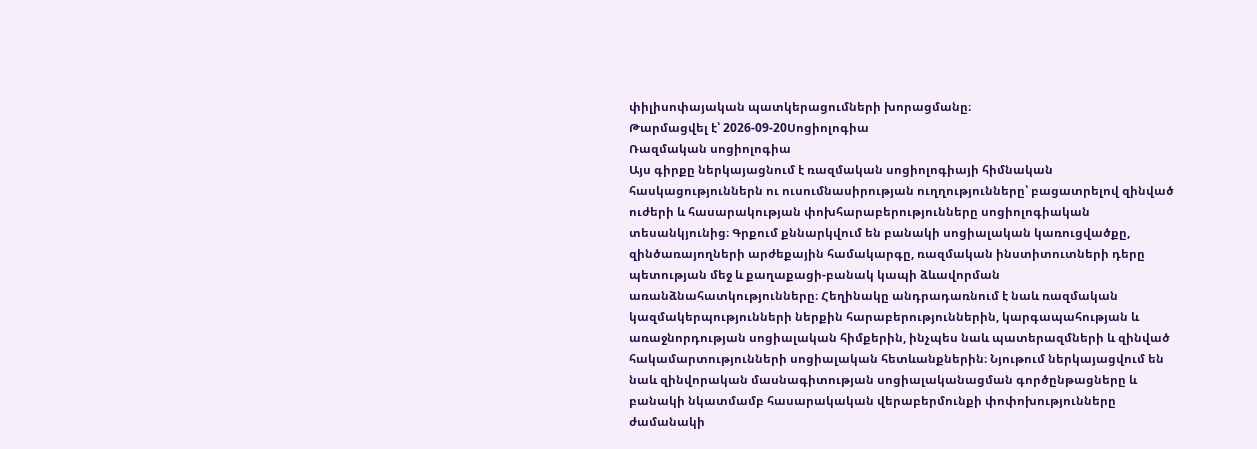փիլիսոփայական պատկերացումների խորացմանը։
Թարմացվել է՝ 2026-09-20Սոցիոլոգիա
Ռազմական սոցիոլոգիա
Այս գիրքը ներկայացնում է ռազմական սոցիոլոգիայի հիմնական հասկացություններն ու ուսումնասիրության ուղղությունները՝ բացատրելով զինված ուժերի և հասարակության փոխհարաբերությունները սոցիոլոգիական տեսանկյունից։ Գրքում քննարկվում են բանակի սոցիալական կառուցվածքը, զինծառայողների արժեքային համակարգը, ռազմական ինստիտուտների դերը պետության մեջ և քաղաքացի-բանակ կապի ձևավորման առանձնահատկությունները։ Հեղինակը անդրադառնում է նաև ռազմական կազմակերպությունների ներքին հարաբերություններին, կարգապահության և առաջնորդության սոցիալական հիմքերին, ինչպես նաև պատերազմների և զինված հակամարտությունների սոցիալական հետևանքներին։ Նյութում ներկայացվում են նաև զինվորական մասնագիտության սոցիալականացման գործընթացները և բանակի նկատմամբ հասարակական վերաբերմունքի փոփոխությունները ժամանակի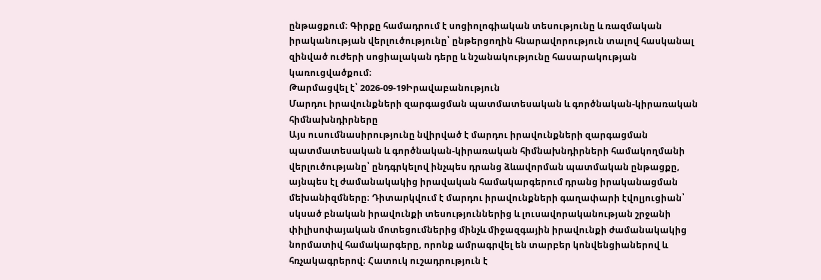ընթացքում։ Գիրքը համադրում է սոցիոլոգիական տեսությունը և ռազմական իրականության վերլուծությունը՝ ընթերցողին հնարավորություն տալով հասկանալ զինված ուժերի սոցիալական դերը և նշանակությունը հասարակության կառուցվածքում։
Թարմացվել է՝ 2026-09-19Իրավաբանություն
Մարդու իրավունքների զարգացման պատմատեսական և գործնական-կիրառական հիմնախնդիրները
Այս ուսումնասիրությունը նվիրված է մարդու իրավունքների զարգացման պատմատեսական և գործնական-կիրառական հիմնախնդիրների համակողմանի վերլուծությանը՝ ընդգրկելով ինչպես դրանց ձևավորման պատմական ընթացքը, այնպես էլ ժամանակակից իրավական համակարգերում դրանց իրականացման մեխանիզմները։ Դիտարկվում է մարդու իրավունքների գաղափարի էվոլյուցիան՝ սկսած բնական իրավունքի տեսություններից և լուսավորականության շրջանի փիլիսոփայական մոտեցումներից մինչև միջազգային իրավունքի ժամանակակից նորմատիվ համակարգերը, որոնք ամրագրվել են տարբեր կոնվենցիաներով և հռչակագրերով։ Հատուկ ուշադրություն է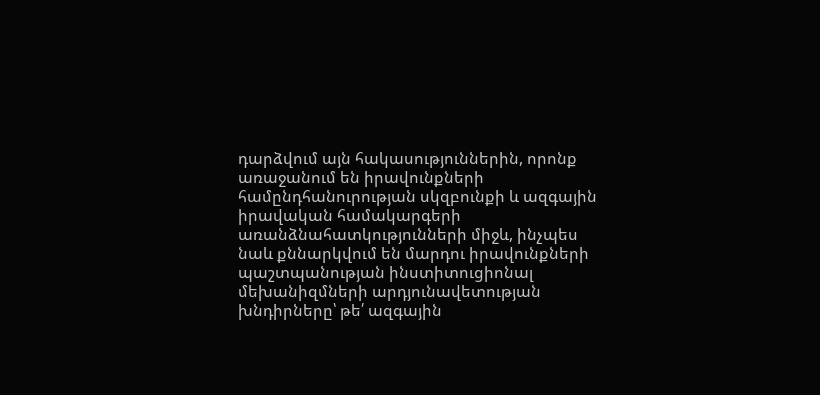դարձվում այն հակասություններին, որոնք առաջանում են իրավունքների համընդհանուրության սկզբունքի և ազգային իրավական համակարգերի առանձնահատկությունների միջև, ինչպես նաև քննարկվում են մարդու իրավունքների պաշտպանության ինստիտուցիոնալ մեխանիզմների արդյունավետության խնդիրները՝ թե՛ ազգային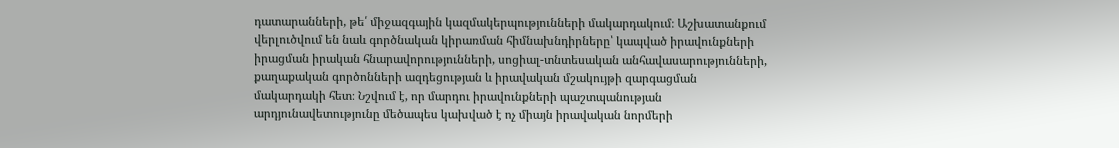դատարանների, թե՛ միջազգային կազմակերպությունների մակարդակում։ Աշխատանքում վերլուծվում են նաև գործնական կիրառման հիմնախնդիրները՝ կապված իրավունքների իրացման իրական հնարավորությունների, սոցիալ-տնտեսական անհավասարությունների, քաղաքական գործոնների ազդեցության և իրավական մշակույթի զարգացման մակարդակի հետ։ Նշվում է, որ մարդու իրավունքների պաշտպանության արդյունավետությունը մեծապես կախված է ոչ միայն իրավական նորմերի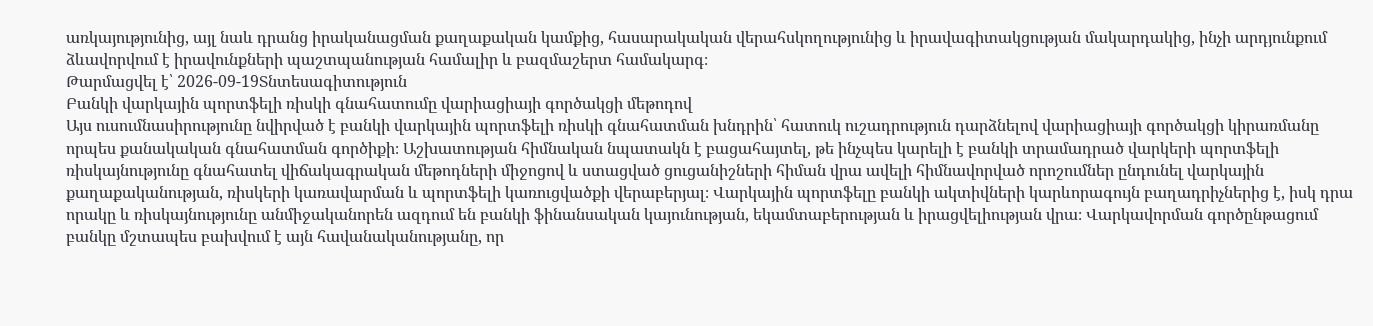առկայությունից, այլ նաև դրանց իրականացման քաղաքական կամքից, հասարակական վերահսկողությունից և իրավագիտակցության մակարդակից, ինչի արդյունքում ձևավորվում է իրավունքների պաշտպանության համալիր և բազմաշերտ համակարգ։
Թարմացվել է՝ 2026-09-19Տնտեսագիտություն
Բանկի վարկային պորտֆելի ռիսկի գնահատումը վարիացիայի գործակցի մեթոդով
Այս ուսումնասիրությունը նվիրված է բանկի վարկային պորտֆելի ռիսկի գնահատման խնդրին՝ հատուկ ուշադրություն դարձնելով վարիացիայի գործակցի կիրառմանը որպես քանակական գնահատման գործիքի։ Աշխատության հիմնական նպատակն է բացահայտել, թե ինչպես կարելի է բանկի տրամադրած վարկերի պորտֆելի ռիսկայնությունը գնահատել վիճակագրական մեթոդների միջոցով և ստացված ցուցանիշների հիման վրա ավելի հիմնավորված որոշումներ ընդունել վարկային քաղաքականության, ռիսկերի կառավարման և պորտֆելի կառուցվածքի վերաբերյալ։ Վարկային պորտֆելը բանկի ակտիվների կարևորագույն բաղադրիչներից է, իսկ դրա որակը և ռիսկայնությունը անմիջականորեն ազդում են բանկի ֆինանսական կայունության, եկամտաբերության և իրացվելիության վրա։ Վարկավորման գործընթացում բանկը մշտապես բախվում է այն հավանականությանը, որ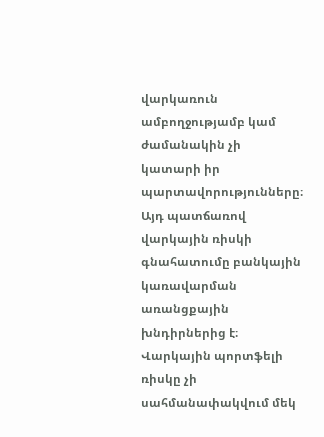վարկառուն ամբողջությամբ կամ ժամանակին չի կատարի իր պարտավորությունները։ Այդ պատճառով վարկային ռիսկի գնահատումը բանկային կառավարման առանցքային խնդիրներից է։ Վարկային պորտֆելի ռիսկը չի սահմանափակվում մեկ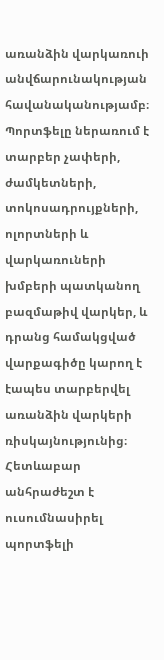առանձին վարկառուի անվճարունակության հավանականությամբ։ Պորտֆելը ներառում է տարբեր չափերի, ժամկետների, տոկոսադրույքների, ոլորտների և վարկառուների խմբերի պատկանող բազմաթիվ վարկեր, և դրանց համակցված վարքագիծը կարող է էապես տարբերվել առանձին վարկերի ռիսկայնությունից։ Հետևաբար անհրաժեշտ է ուսումնասիրել պորտֆելի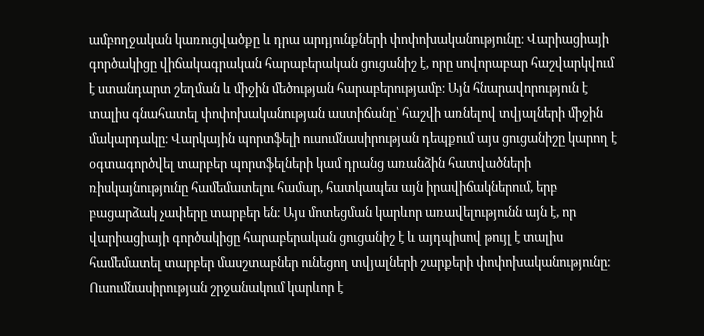ամբողջական կառուցվածքը և դրա արդյունքների փոփոխականությունը։ Վարիացիայի գործակիցը վիճակագրական հարաբերական ցուցանիշ է, որը սովորաբար հաշվարկվում է ստանդարտ շեղման և միջին մեծության հարաբերությամբ։ Այն հնարավորություն է տալիս գնահատել փոփոխականության աստիճանը՝ հաշվի առնելով տվյալների միջին մակարդակը։ Վարկային պորտֆելի ուսումնասիրության դեպքում այս ցուցանիշը կարող է օգտագործվել տարբեր պորտֆելների կամ դրանց առանձին հատվածների ռիսկայնությունը համեմատելու համար, հատկապես այն իրավիճակներում, երբ բացարձակ չափերը տարբեր են։ Այս մոտեցման կարևոր առավելությունն այն է, որ վարիացիայի գործակիցը հարաբերական ցուցանիշ է և այդպիսով թույլ է տալիս համեմատել տարբեր մասշտաբներ ունեցող տվյալների շարքերի փոփոխականությունը։ Ուսումնասիրության շրջանակում կարևոր է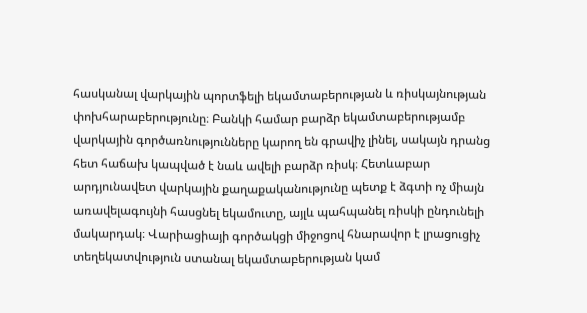հասկանալ վարկային պորտֆելի եկամտաբերության և ռիսկայնության փոխհարաբերությունը։ Բանկի համար բարձր եկամտաբերությամբ վարկային գործառնությունները կարող են գրավիչ լինել, սակայն դրանց հետ հաճախ կապված է նաև ավելի բարձր ռիսկ։ Հետևաբար արդյունավետ վարկային քաղաքականությունը պետք է ձգտի ոչ միայն առավելագույնի հասցնել եկամուտը, այլև պահպանել ռիսկի ընդունելի մակարդակ։ Վարիացիայի գործակցի միջոցով հնարավոր է լրացուցիչ տեղեկատվություն ստանալ եկամտաբերության կամ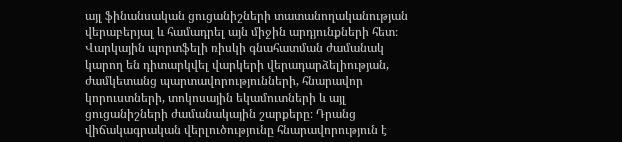այլ ֆինանսական ցուցանիշների տատանողականության վերաբերյալ և համադրել այն միջին արդյունքների հետ։ Վարկային պորտֆելի ռիսկի գնահատման ժամանակ կարող են դիտարկվել վարկերի վերադարձելիության, ժամկետանց պարտավորությունների, հնարավոր կորուստների, տոկոսային եկամուտների և այլ ցուցանիշների ժամանակային շարքերը։ Դրանց վիճակագրական վերլուծությունը հնարավորություն է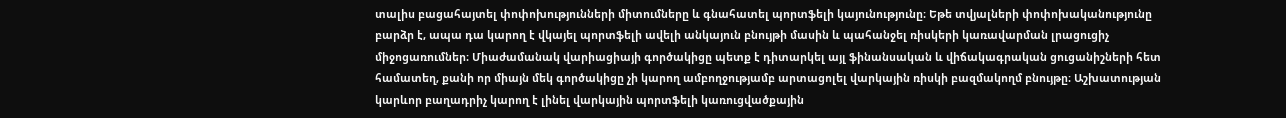տալիս բացահայտել փոփոխությունների միտումները և գնահատել պորտֆելի կայունությունը։ Եթե տվյալների փոփոխականությունը բարձր է, ապա դա կարող է վկայել պորտֆելի ավելի անկայուն բնույթի մասին և պահանջել ռիսկերի կառավարման լրացուցիչ միջոցառումներ։ Միաժամանակ վարիացիայի գործակիցը պետք է դիտարկել այլ ֆինանսական և վիճակագրական ցուցանիշների հետ համատեղ, քանի որ միայն մեկ գործակիցը չի կարող ամբողջությամբ արտացոլել վարկային ռիսկի բազմակողմ բնույթը։ Աշխատության կարևոր բաղադրիչ կարող է լինել վարկային պորտֆելի կառուցվածքային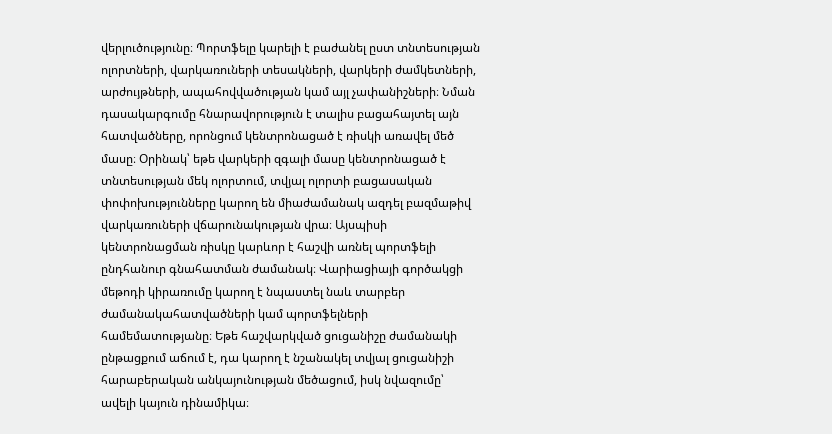վերլուծությունը։ Պորտֆելը կարելի է բաժանել ըստ տնտեսության ոլորտների, վարկառուների տեսակների, վարկերի ժամկետների, արժույթների, ապահովվածության կամ այլ չափանիշների։ Նման դասակարգումը հնարավորություն է տալիս բացահայտել այն հատվածները, որոնցում կենտրոնացած է ռիսկի առավել մեծ մասը։ Օրինակ՝ եթե վարկերի զգալի մասը կենտրոնացած է տնտեսության մեկ ոլորտում, տվյալ ոլորտի բացասական փոփոխությունները կարող են միաժամանակ ազդել բազմաթիվ վարկառուների վճարունակության վրա։ Այսպիսի կենտրոնացման ռիսկը կարևոր է հաշվի առնել պորտֆելի ընդհանուր գնահատման ժամանակ։ Վարիացիայի գործակցի մեթոդի կիրառումը կարող է նպաստել նաև տարբեր ժամանակահատվածների կամ պորտֆելների համեմատությանը։ Եթե հաշվարկված ցուցանիշը ժամանակի ընթացքում աճում է, դա կարող է նշանակել տվյալ ցուցանիշի հարաբերական անկայունության մեծացում, իսկ նվազումը՝ ավելի կայուն դինամիկա։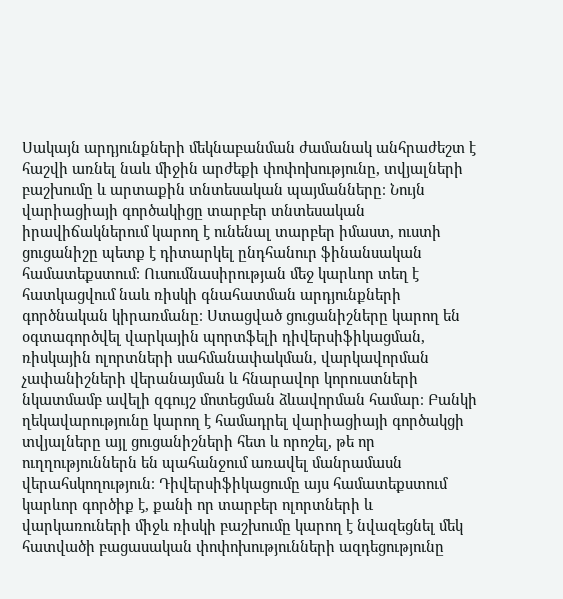Սակայն արդյունքների մեկնաբանման ժամանակ անհրաժեշտ է հաշվի առնել նաև միջին արժեքի փոփոխությունը, տվյալների բաշխումը և արտաքին տնտեսական պայմանները։ Նույն վարիացիայի գործակիցը տարբեր տնտեսական իրավիճակներում կարող է ունենալ տարբեր իմաստ, ուստի ցուցանիշը պետք է դիտարկել ընդհանուր ֆինանսական համատեքստում։ Ուսումնասիրության մեջ կարևոր տեղ է հատկացվում նաև ռիսկի գնահատման արդյունքների գործնական կիրառմանը։ Ստացված ցուցանիշները կարող են օգտագործվել վարկային պորտֆելի դիվերսիֆիկացման, ռիսկային ոլորտների սահմանափակման, վարկավորման չափանիշների վերանայման և հնարավոր կորուստների նկատմամբ ավելի զգույշ մոտեցման ձևավորման համար։ Բանկի ղեկավարությունը կարող է համադրել վարիացիայի գործակցի տվյալները այլ ցուցանիշների հետ և որոշել, թե որ ուղղություններն են պահանջում առավել մանրամասն վերահսկողություն։ Դիվերսիֆիկացումը այս համատեքստում կարևոր գործիք է, քանի որ տարբեր ոլորտների և վարկառուների միջև ռիսկի բաշխումը կարող է նվազեցնել մեկ հատվածի բացասական փոփոխությունների ազդեցությունը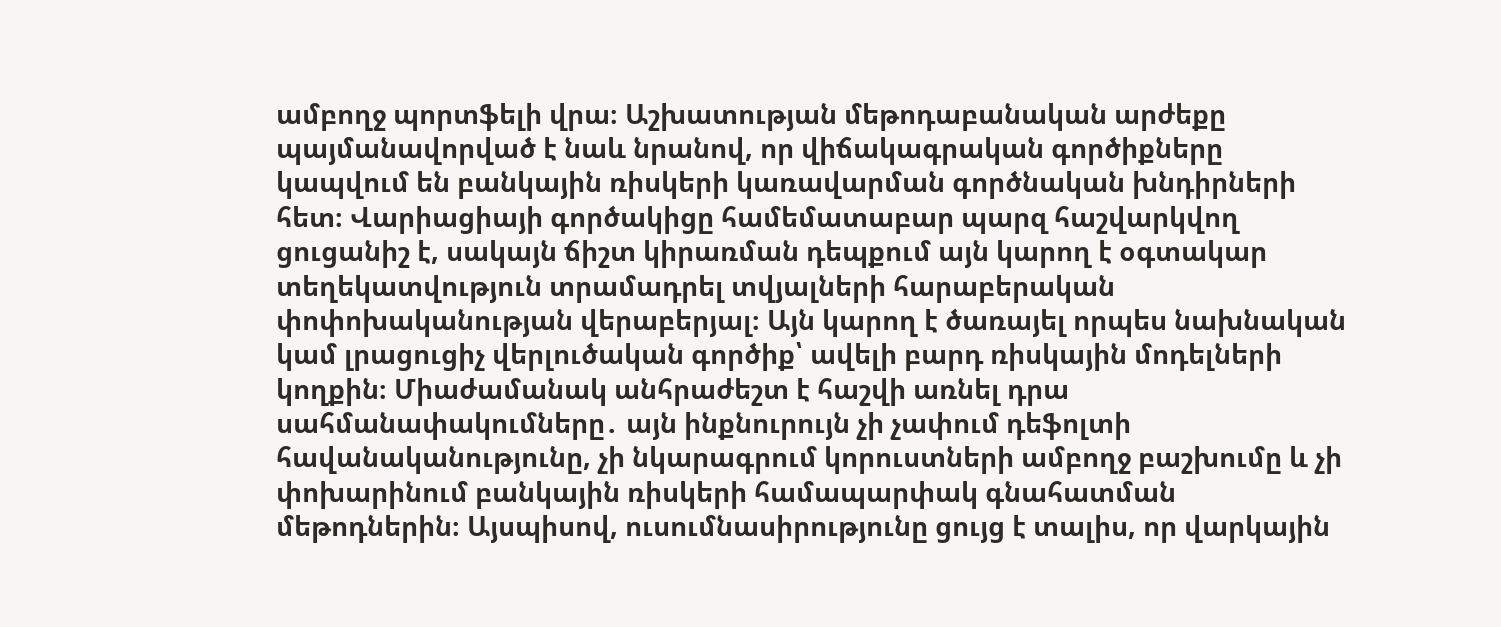ամբողջ պորտֆելի վրա։ Աշխատության մեթոդաբանական արժեքը պայմանավորված է նաև նրանով, որ վիճակագրական գործիքները կապվում են բանկային ռիսկերի կառավարման գործնական խնդիրների հետ։ Վարիացիայի գործակիցը համեմատաբար պարզ հաշվարկվող ցուցանիշ է, սակայն ճիշտ կիրառման դեպքում այն կարող է օգտակար տեղեկատվություն տրամադրել տվյալների հարաբերական փոփոխականության վերաբերյալ։ Այն կարող է ծառայել որպես նախնական կամ լրացուցիչ վերլուծական գործիք՝ ավելի բարդ ռիսկային մոդելների կողքին։ Միաժամանակ անհրաժեշտ է հաշվի առնել դրա սահմանափակումները․ այն ինքնուրույն չի չափում դեֆոլտի հավանականությունը, չի նկարագրում կորուստների ամբողջ բաշխումը և չի փոխարինում բանկային ռիսկերի համապարփակ գնահատման մեթոդներին։ Այսպիսով, ուսումնասիրությունը ցույց է տալիս, որ վարկային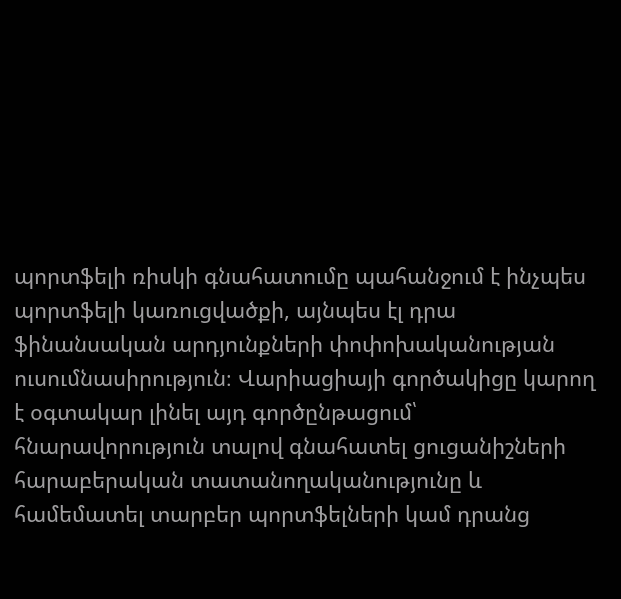պորտֆելի ռիսկի գնահատումը պահանջում է ինչպես պորտֆելի կառուցվածքի, այնպես էլ դրա ֆինանսական արդյունքների փոփոխականության ուսումնասիրություն։ Վարիացիայի գործակիցը կարող է օգտակար լինել այդ գործընթացում՝ հնարավորություն տալով գնահատել ցուցանիշների հարաբերական տատանողականությունը և համեմատել տարբեր պորտֆելների կամ դրանց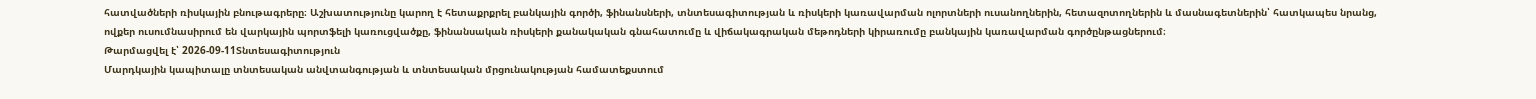հատվածների ռիսկային բնութագրերը։ Աշխատությունը կարող է հետաքրքրել բանկային գործի, ֆինանսների, տնտեսագիտության և ռիսկերի կառավարման ոլորտների ուսանողներին, հետազոտողներին և մասնագետներին՝ հատկապես նրանց, ովքեր ուսումնասիրում են վարկային պորտֆելի կառուցվածքը, ֆինանսական ռիսկերի քանակական գնահատումը և վիճակագրական մեթոդների կիրառումը բանկային կառավարման գործընթացներում։
Թարմացվել է՝ 2026-09-11Տնտեսագիտություն
Մարդկային կապիտալը տնտեսական անվտանգության և տնտեսական մրցունակության համատեքստում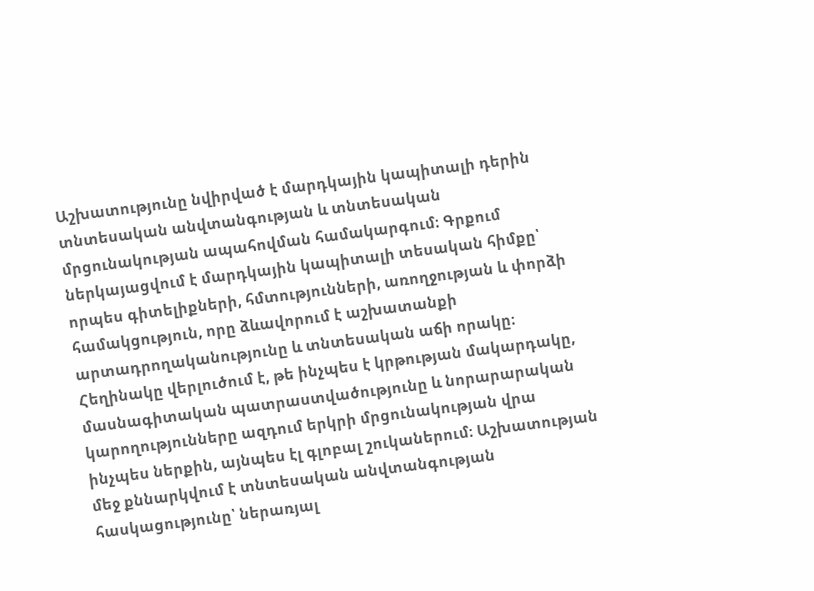Աշխատությունը նվիրված է մարդկային կապիտալի դերին տնտեսական անվտանգության և տնտեսական մրցունակության ապահովման համակարգում։ Գրքում ներկայացվում է մարդկային կապիտալի տեսական հիմքը՝ որպես գիտելիքների, հմտությունների, առողջության և փորձի համակցություն, որը ձևավորում է աշխատանքի արտադրողականությունը և տնտեսական աճի որակը։ Հեղինակը վերլուծում է, թե ինչպես է կրթության մակարդակը, մասնագիտական պատրաստվածությունը և նորարարական կարողությունները ազդում երկրի մրցունակության վրա ինչպես ներքին, այնպես էլ գլոբալ շուկաներում։ Աշխատության մեջ քննարկվում է տնտեսական անվտանգության հասկացությունը՝ ներառյալ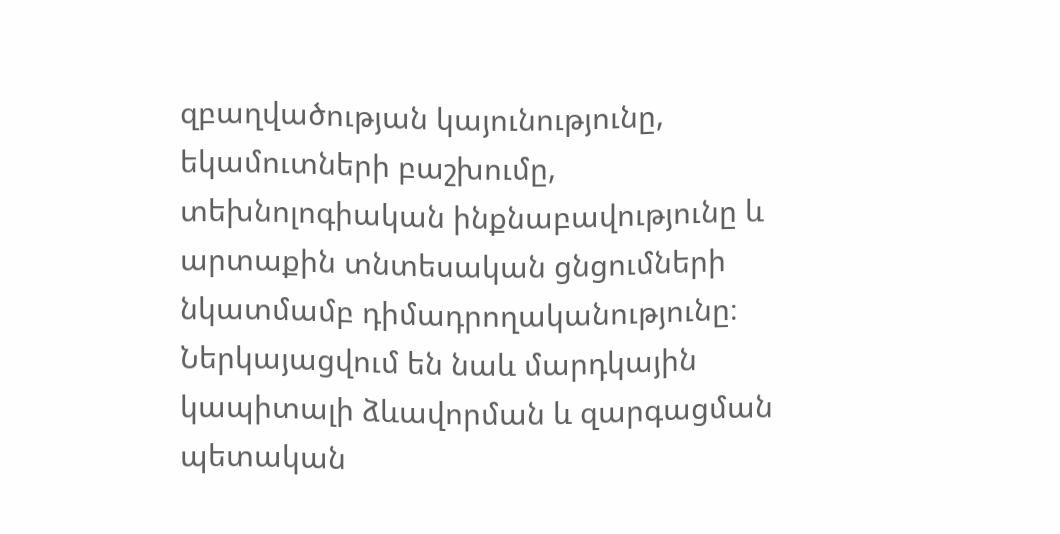զբաղվածության կայունությունը, եկամուտների բաշխումը, տեխնոլոգիական ինքնաբավությունը և արտաքին տնտեսական ցնցումների նկատմամբ դիմադրողականությունը։ Ներկայացվում են նաև մարդկային կապիտալի ձևավորման և զարգացման պետական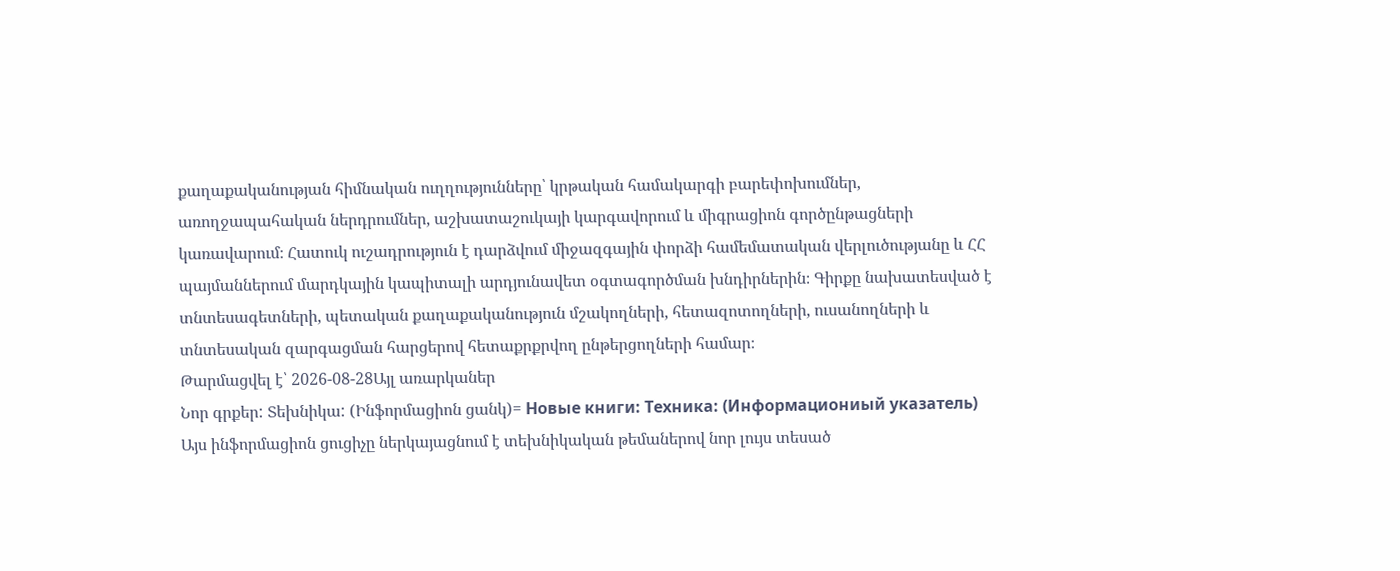քաղաքականության հիմնական ուղղությունները՝ կրթական համակարգի բարեփոխումներ, առողջապահական ներդրումներ, աշխատաշուկայի կարգավորում և միգրացիոն գործընթացների կառավարում։ Հատուկ ուշադրություն է դարձվում միջազգային փորձի համեմատական վերլուծությանը և ՀՀ պայմաններում մարդկային կապիտալի արդյունավետ օգտագործման խնդիրներին։ Գիրքը նախատեսված է տնտեսագետների, պետական քաղաքականություն մշակողների, հետազոտողների, ուսանողների և տնտեսական զարգացման հարցերով հետաքրքրվող ընթերցողների համար։
Թարմացվել է՝ 2026-08-28Այլ առարկաներ
Նոր գրքեր: Տեխնիկա: (Ինֆորմացիոն ցանկ)= Новые книги: Техника: (Информациониый указатель)
Այս ինֆորմացիոն ցուցիչը ներկայացնում է տեխնիկական թեմաներով նոր լույս տեսած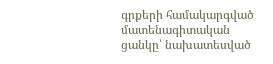գրքերի համակարգված մատենագիտական ցանկը՝ նախատեսված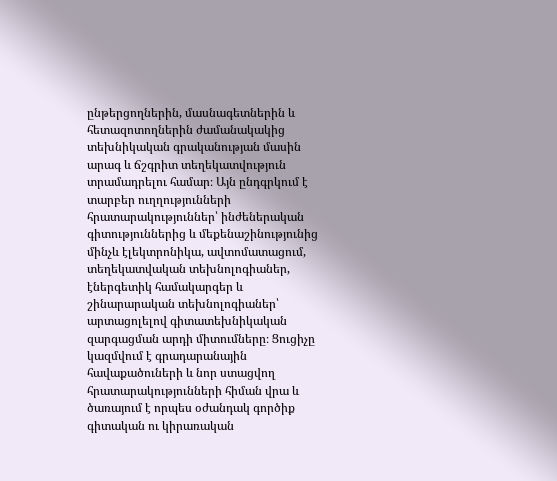ընթերցողներին, մասնագետներին և հետազոտողներին ժամանակակից տեխնիկական գրականության մասին արագ և ճշգրիտ տեղեկատվություն տրամադրելու համար։ Այն ընդգրկում է տարբեր ուղղությունների հրատարակություններ՝ ինժեներական գիտություններից և մեքենաշինությունից մինչև էլեկտրոնիկա, ավտոմատացում, տեղեկատվական տեխնոլոգիաներ, էներգետիկ համակարգեր և շինարարական տեխնոլոգիաներ՝ արտացոլելով գիտատեխնիկական զարգացման արդի միտումները։ Ցուցիչը կազմվում է գրադարանային հավաքածուների և նոր ստացվող հրատարակությունների հիման վրա և ծառայում է որպես օժանդակ գործիք գիտական ու կիրառական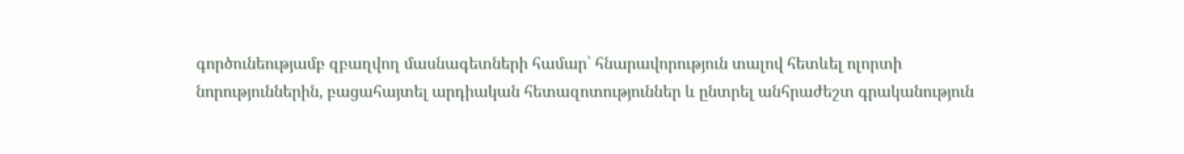գործունեությամբ զբաղվող մասնագետների համար՝ հնարավորություն տալով հետևել ոլորտի նորություններին, բացահայտել արդիական հետազոտություններ և ընտրել անհրաժեշտ գրականություն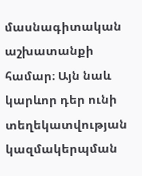մասնագիտական աշխատանքի համար։ Այն նաև կարևոր դեր ունի տեղեկատվության կազմակերպման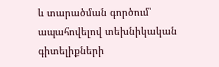և տարածման գործում՝ ապահովելով տեխնիկական գիտելիքների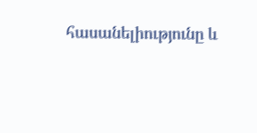հասանելիությունը և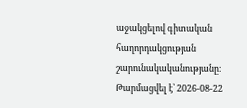աջակցելով գիտական հաղորդակցության շարունակականությանը։
Թարմացվել է՝ 2026-08-22